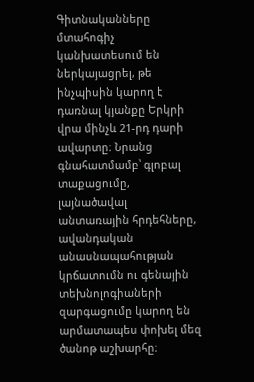Գիտնականները մտահոգիչ կանխատեսում են ներկայացրել, թե ինչպիսին կարող է դառնալ կյանքը Երկրի վրա մինչև 21-րդ դարի ավարտը։ Նրանց գնահատմամբ՝ գլոբալ տաքացումը, լայնածավալ անտառային հրդեհները, ավանդական անասնապահության կրճատումն ու գենային տեխնոլոգիաների զարգացումը կարող են արմատապես փոխել մեզ ծանոթ աշխարհը։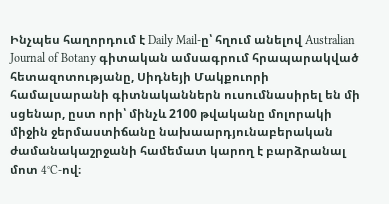Ինչպես հաղորդում է Daily Mail-ը՝ հղում անելով Australian Journal of Botany գիտական ամսագրում հրապարակված հետազոտությանը, Սիդնեյի Մակքուորի համալսարանի գիտնականներն ուսումնասիրել են մի սցենար, ըստ որի՝ մինչև 2100 թվականը մոլորակի միջին ջերմաստիճանը նախաարդյունաբերական ժամանակաշրջանի համեմատ կարող է բարձրանալ մոտ 4°C-ով։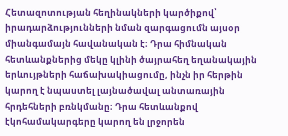Հետազոտության հեղինակների կարծիքով՝ իրադարձությունների նման զարգացումն այսօր միանգամայն հավանական է։ Դրա հիմնական հետևանքներից մեկը կլինի ծայրահեղ եղանակային երևույթների հաճախակիացումը, ինչն իր հերթին կարող է նպաստել լայնածավալ անտառային հրդեհների բռնկմանը։ Դրա հետևանքով էկոհամակարգերը կարող են լրջորեն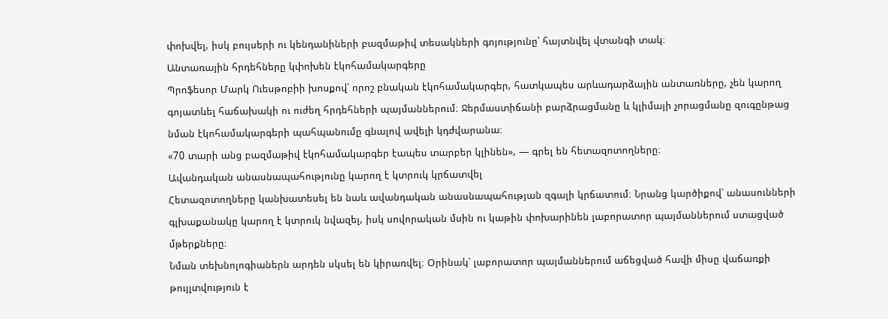փոխվել, իսկ բույսերի ու կենդանիների բազմաթիվ տեսակների գոյությունը՝ հայտնվել վտանգի տակ։
Անտառային հրդեհները կփոխեն էկոհամակարգերը
Պրոֆեսոր Մարկ Ուեսթոբիի խոսքով՝ որոշ բնական էկոհամակարգեր, հատկապես արևադարձային անտառները, չեն կարող գոյատևել հաճախակի ու ուժեղ հրդեհների պայմաններում։ Ջերմաստիճանի բարձրացմանը և կլիմայի չորացմանը զուգընթաց նման էկոհամակարգերի պահպանումը գնալով ավելի կդժվարանա։
«70 տարի անց բազմաթիվ էկոհամակարգեր էապես տարբեր կլինեն», — գրել են հետազոտողները։
Ավանդական անասնապահությունը կարող է կտրուկ կրճատվել
Հետազոտողները կանխատեսել են նաև ավանդական անասնապահության զգալի կրճատում։ Նրանց կարծիքով՝ անասունների գլխաքանակը կարող է կտրուկ նվազել, իսկ սովորական մսին ու կաթին փոխարինեն լաբորատոր պայմաններում ստացված մթերքները։
Նման տեխնոլոգիաներն արդեն սկսել են կիրառվել։ Օրինակ՝ լաբորատոր պայմաններում աճեցված հավի միսը վաճառքի թույլտվություն է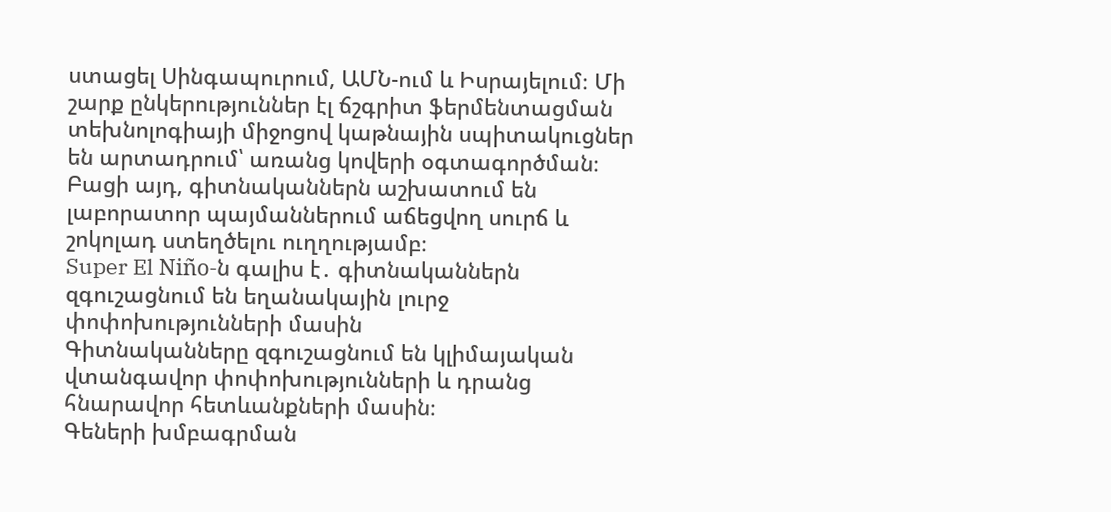ստացել Սինգապուրում, ԱՄՆ-ում և Իսրայելում։ Մի շարք ընկերություններ էլ ճշգրիտ ֆերմենտացման տեխնոլոգիայի միջոցով կաթնային սպիտակուցներ են արտադրում՝ առանց կովերի օգտագործման։
Բացի այդ, գիտնականներն աշխատում են լաբորատոր պայմաններում աճեցվող սուրճ և շոկոլադ ստեղծելու ուղղությամբ։
Super El Niño-ն գալիս է․ գիտնականներն զգուշացնում են եղանակային լուրջ փոփոխությունների մասին
Գիտնականները զգուշացնում են կլիմայական վտանգավոր փոփոխությունների և դրանց հնարավոր հետևանքների մասին։
Գեների խմբագրման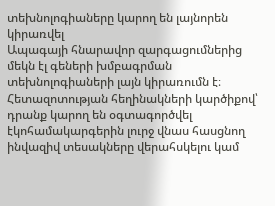տեխնոլոգիաները կարող են լայնորեն կիրառվել
Ապագայի հնարավոր զարգացումներից մեկն էլ գեների խմբագրման տեխնոլոգիաների լայն կիրառումն է։ Հետազոտության հեղինակների կարծիքով՝ դրանք կարող են օգտագործվել էկոհամակարգերին լուրջ վնաս հասցնող ինվազիվ տեսակները վերահսկելու կամ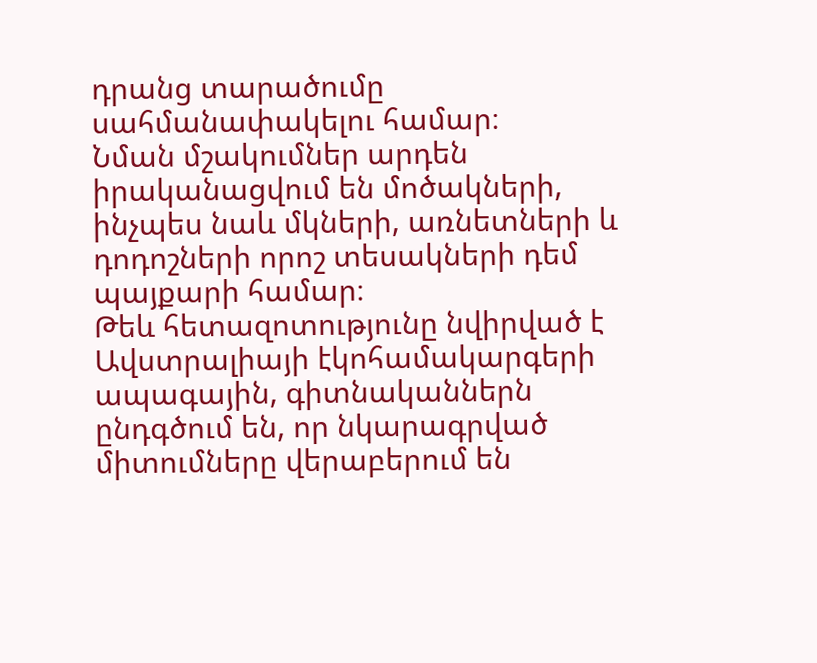դրանց տարածումը սահմանափակելու համար։
Նման մշակումներ արդեն իրականացվում են մոծակների, ինչպես նաև մկների, առնետների և դոդոշների որոշ տեսակների դեմ պայքարի համար։
Թեև հետազոտությունը նվիրված է Ավստրալիայի էկոհամակարգերի ապագային, գիտնականներն ընդգծում են, որ նկարագրված միտումները վերաբերում են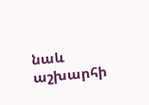նաև աշխարհի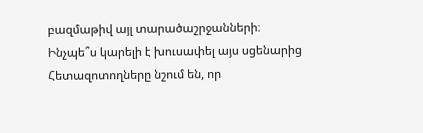բազմաթիվ այլ տարածաշրջանների։
Ինչպե՞ս կարելի է խուսափել այս սցենարից
Հետազոտողները նշում են, որ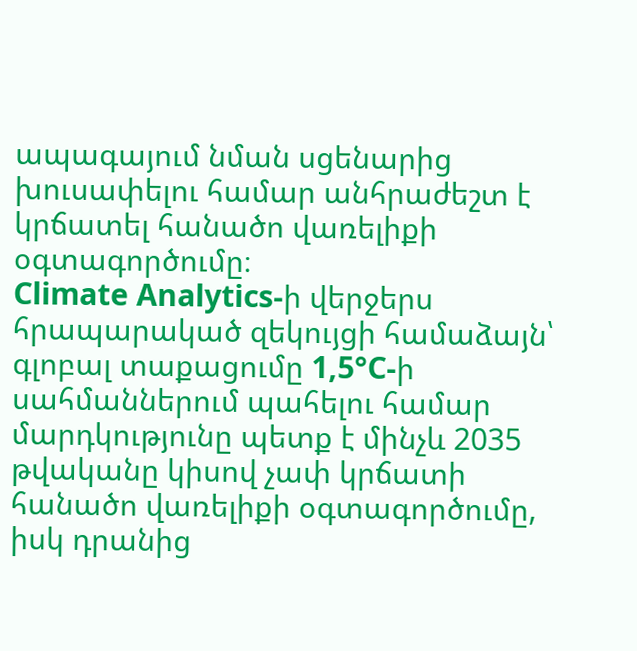ապագայում նման սցենարից խուսափելու համար անհրաժեշտ է կրճատել հանածո վառելիքի օգտագործումը։
Climate Analytics-ի վերջերս հրապարակած զեկույցի համաձայն՝ գլոբալ տաքացումը 1,5°C-ի սահմաններում պահելու համար մարդկությունը պետք է մինչև 2035 թվականը կիսով չափ կրճատի հանածո վառելիքի օգտագործումը, իսկ դրանից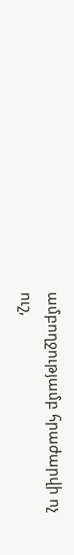ամբողջությամբ հրաժարվի ոչ ուշ,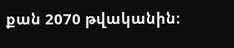քան 2070 թվականին։